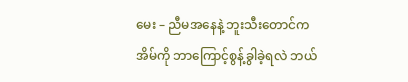မေး – ညီမအနေနဲ့ ဘူးသီးတောင်က အိမ်ကို ဘာကြောင့်စွန့်ခွါခဲ့ရလဲ ဘယ်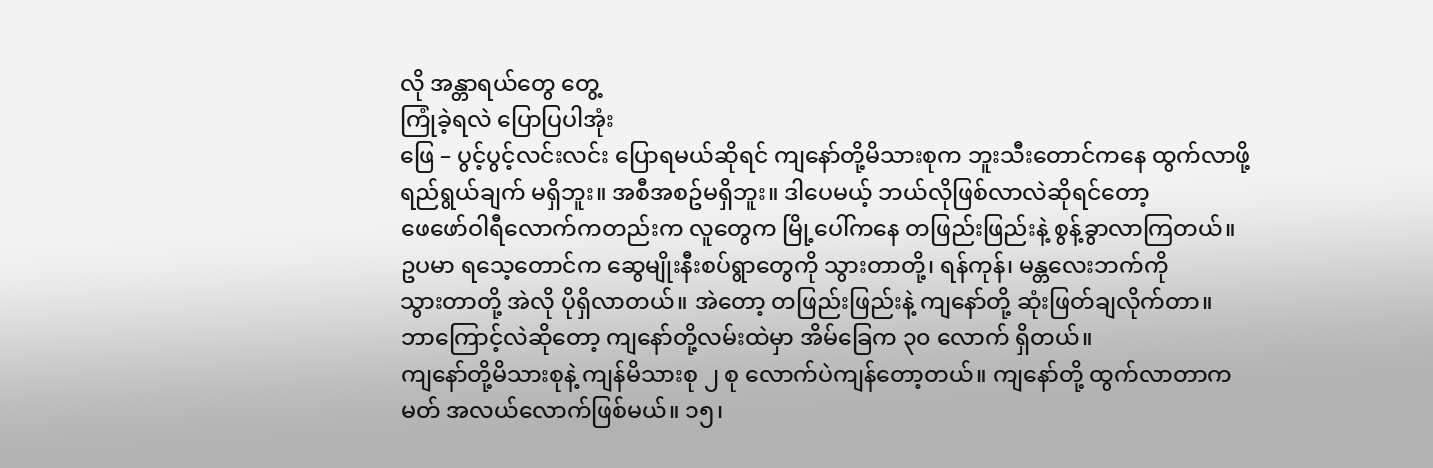လို အန္တာရယ်တွေ တွေ့
ကြုံခဲ့ရလဲ ပြောပြပါအုံး
ဖြေ – ပွင့်ပွင့်လင်းလင်း ပြောရမယ်ဆိုရင် ကျနော်တို့မိသားစုက ဘူးသီးတောင်ကနေ ထွက်လာဖို့
ရည်ရွယ်ချက် မရှိဘူး။ အစီအစဥ်မရှိဘူး။ ဒါပေမယ့် ဘယ်လိုဖြစ်လာလဲဆိုရင်တော့
ဖေဖော်ဝါရီလောက်ကတည်းက လူတွေက မြို့ပေါ်ကနေ တဖြည်းဖြည်းနဲ့ စွန့်ခွာလာကြတယ်။
ဥပမာ ရသေ့တောင်က ဆွေမျိုးနီးစပ်ရွာတွေကို သွားတာတို့၊ ရန်ကုန်၊ မန္တလေးဘက်ကို
သွားတာတို့ အဲလို ပိုရှိလာတယ်။ အဲတော့ တဖြည်းဖြည်းနဲ့ ကျနော်တို့ ဆုံးဖြတ်ချလိုက်တာ။
ဘာကြောင့်လဲဆိုတော့ ကျနော်တို့လမ်းထဲမှာ အိမ်ခြေက ၃၀ လောက် ရှိတယ်။
ကျနော်တို့မိသားစုနဲ့ ကျန်မိသားစု ၂ စု လောက်ပဲကျန်တော့တယ်။ ကျနော်တို့ ထွက်လာတာက
မတ် အလယ်လောက်ဖြစ်မယ်။ ၁၅၊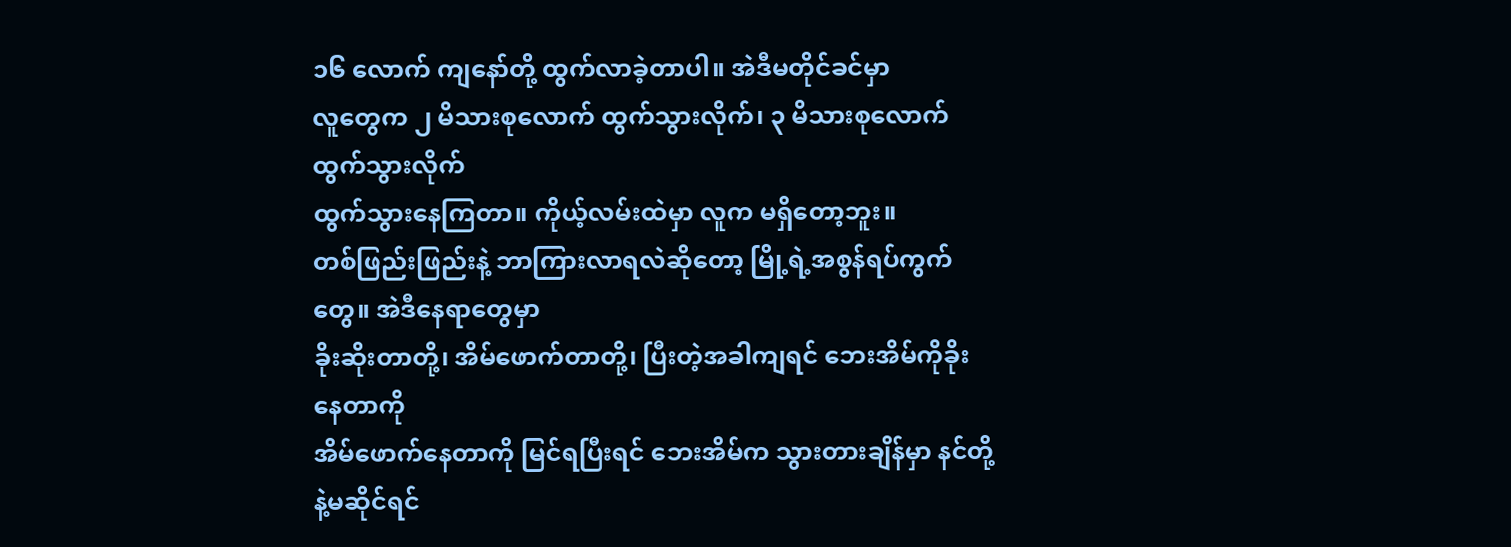၁၆ လောက် ကျနော်တို့ ထွက်လာခဲ့တာပါ။ အဲဒီမတိုင်ခင်မှာ
လူတွေက ၂ မိသားစုလောက် ထွက်သွားလိုက်၊ ၃ မိသားစုလောက် ထွက်သွားလိုက်
ထွက်သွားနေကြတာ။ ကိုယ့်လမ်းထဲမှာ လူက မရှိတော့ဘူး။
တစ်ဖြည်းဖြည်းနဲ့ ဘာကြားလာရလဲဆိုတော့ မြို့ရဲ့အစွန်ရပ်ကွက်တွေ။ အဲဒီနေရာတွေမှာ
ခိုးဆိုးတာတို့၊ အိမ်ဖောက်တာတို့၊ ပြီးတဲ့အခါကျရင် ဘေးအိမ်ကိုခိုးနေတာကို
အိမ်ဖောက်နေတာကို မြင်ရပြီးရင် ဘေးအိမ်က သွားတားချိန်မှာ နင်တို့နဲ့မဆိုင်ရင်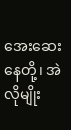အေးဆေးနေတို့၊ အဲလိုမျိုး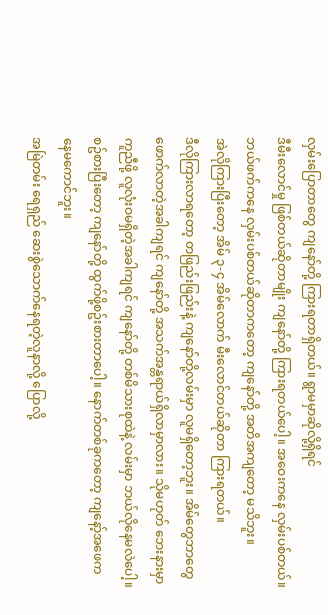လှမ်းပြောတာတွေ ကျနော်တို့ ကြားရတာရှိတယ်။ ရွာမမှာဆိုလို့ရှိရင်
ဒီမီးလောင်မှု ဖြစ်တယ်ဆိုတာမျိုး ကျနော်တို့ ကြားရတယ်ပေါ့။ အဝေးကနေ လှမ်းပစ်တယ်။
ဘယ်ဖက်ကနေ လှမ်းပစ်တယ်ဆိုတာကတော့ ကျနော်တို့ အတိအကျတော့ မသိဘူး။
အဲလိုကြားပြီးတော့ အိမ် ၃-၄ အိမ်လောက် မီးလောင်တယ်ဆိုတာ ကြားရတယ်။
ဒီလိုကြားလာရတော့ တဖြည်းဖြည်းနဲ့ ကျနော်တို့လမ်းမှာ လူမရှိတော့ဘူး။ အိမ်တွေဘာတွေ
ဖောက်လာတဲ့အခါကျရင် ကျနော်တို့ အသက်အန္တရာယ်ရှိလာမှာလား။ သိုမဟုတ် ဘေးနားမှာ
ကူညီဖို့ လူလုံးဝမရှိတဲ့အခါကျရင် ကျနော်တို့ တစ်မိသားစုထဲနဲ့ လမ်းမှာ ဘယ်လိုနေမလဲပေါ့။
စဥ်စားပြီးတော့ ကျနော်တို့ ထွက်ဖို့စဥ်းစားတာပေါ့။ နောက်တစ်ခုကတော့ ကျနော့်အဖေက
နေမကောင်ဘူး။
အမြဲတမ်း ရေရှည် ဆေးစွဲသောက်နေရတဲ့လူနာလို့ ပြောလို့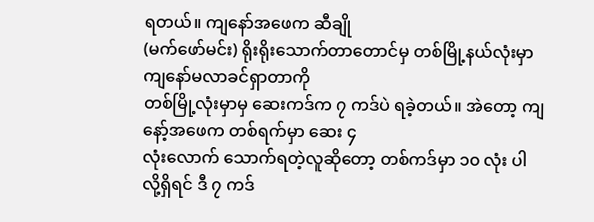ရတယ်။ ကျနော်အဖေက ဆီချို
(မက်ဖော်မင်း) ရိုးရိုးသောက်တာတောင်မှ တစ်မြို့နယ်လုံးမှာ ကျနော်မလာခင်ရှာတာကို
တစ်မြို့လုံးမှာမှ ဆေးကဒ်က ၇ ကဒ်ပဲ ရခဲ့တယ်။ အဲတော့ ကျနော့်အဖေက တစ်ရက်မှာ ဆေး ၄
လုံးလောက် သောက်ရတဲ့လူဆိုတော့ တစ်ကဒ်မှာ ၁၀ လုံး ပါလို့ရှိရင် ဒီ ၇ ကဒ်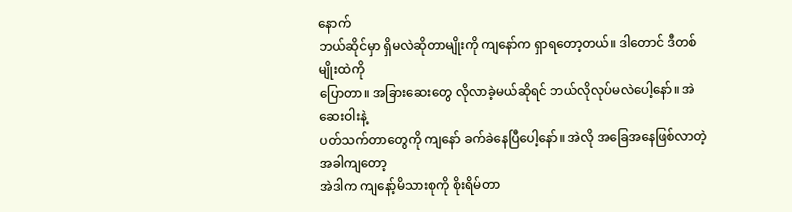နောက်
ဘယ်ဆိုင်မှာ ရှိမလဲဆိုတာမျိုးကို ကျနော်က ရှာရတော့တယ်။ ဒါတောင် ဒီတစ်မျိုးထဲကို
ပြောတာ။ အခြားဆေးတွေ လိုလာခဲ့မယ်ဆိုရင် ဘယ်လိုလုပ်မလဲပေါ့နော်။ အဲဆေးဝါးနဲ့
ပတ်သက်တာတွေကို ကျနော် ခက်ခဲနေပြီပေါ့နော်။ အဲလို အခြေအနေဖြစ်လာတဲ့အခါကျတော့
အဲဒါက ကျနော့်မိသားစုကို စိုးရိမ်တာ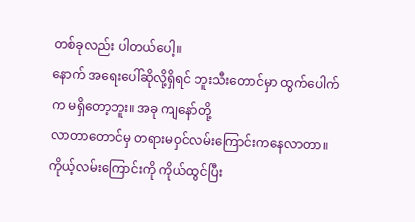တစ်ခုလည်း ပါတယ်ပေါ့။
နောက် အရေးပေါ်ဆိုလို့ရှိရင် ဘူးသီးတောင်မှာ ထွက်ပေါက်က မရှိတော့ဘူး။ အခု ကျနော်တို့
လာတာတောင်မှ တရားမဝှင်လမ်းကြောင်းကနေလာတာ။ ကိုယ့်လမ်းကြောင်းကို ကိုယ်ထွင်ပြီး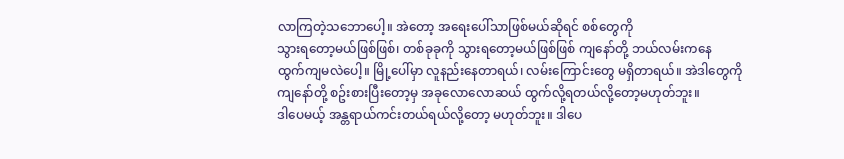လာကြတဲ့သဘောပေါ့။ အဲတော့ အရေးပေါ်သာဖြစ်မယ်ဆိုရင် စစ်တွေကို
သွားရတော့မယ်ဖြစ်ဖြစ်၊ တစ်ခုခုကို သွားရတော့မယ်ဖြစ်ဖြစ် ကျနော်တို့ ဘယ်လမ်းကနေ
ထွက်ကျမလဲပေါ့။ မြို့ပေါ်မှာ လူနည်းနေတာရယ်၊ လမ်းကြောင်းတွေ မရှိတာရယ်။ အဲဒါတွေကို
ကျနော်တို့ စဥ်းစားပြီးတော့မှ အခုလောလောဆယ် ထွက်လို့ရတယ်လို့တော့မဟုတ်ဘူး။
ဒါပေမယ့် အန္တရာယ်ကင်းတယ်ရယ်လို့တော့ မဟုတ်ဘူး။ ဒါပေ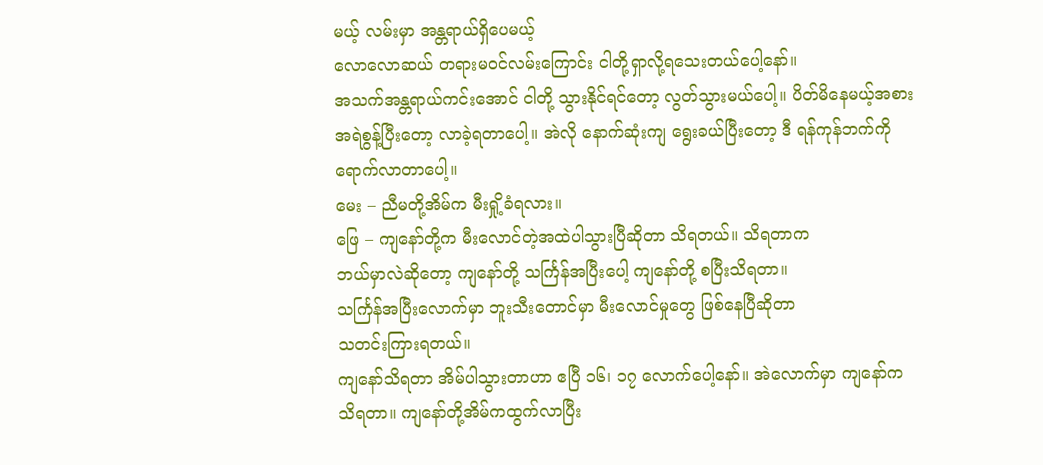မယ့် လမ်းမှာ အန္တရာယ်ရှိပေမယ့်
လောလောဆယ် တရားမဝင်လမ်းကြောင်း ငါတို့ရှာလို့ရသေးတယ်ပေါ့နော်။
အသက်အန္တရာယ်ကင်းအောင် ငါတို့ သွားနိုင်ရင်တော့ လွတ်သွားမယ်ပေါ့။ ပိတ်မိနေမယ့်အစား
အရဲစွန့်ပြီးတော့ လာခဲ့ရတာပေါ့။ အဲလို နောက်ဆုံးကျ ရွေးခယ်ပြီးတော့ ဒီ ရန်ကုန်ဘက်ကို
ရောက်လာတာပေါ့။
မေး – ညီမတို့အိမ်က မီးရှို့ခံရလား။
ဖြေ – ကျနော်တို့က မီးလောင်တဲ့အထဲပါသွားပြီဆိုတာ သိရတယ်။ သိရတာက
ဘယ်မှာလဲဆိုတော့ ကျနော်တို့ သင်္ကြန်အပြီးပေါ့ ကျနော်တို့ စပြီးသိရတာ။
သင်္ကြန်အပြီးလောက်မှာ ဘူးသီးတောင်မှာ မီးလောင်မှုတွေ ဖြစ်နေပြီဆိုတာ
သတင်းကြားရတယ်။
ကျနော်သိရတာ အိမ်ပါသွားတာဟာ ဧပြီ ၁၆၊ ၁၇ လောက်ပေါ့နော်။ အဲလောက်မှာ ကျနော်က
သိရတာ။ ကျနော်တို့အိမ်ကထွက်လာပြီး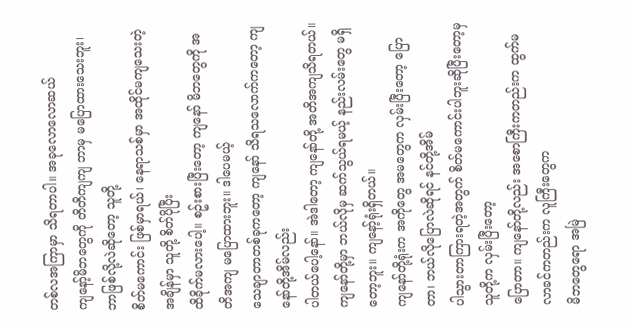တစ်လအကြာမှာ သိရတာပါ။ အခုလောလောဆယ်
ကျနော့်မိဘတွေကို တိတိကျကျ ဘာမှ မပြောထားသေးဘူး၊ ဘာဖြစ်လို့လဲဆိုတော့ သူတို့
စိတ်မကောင်း ဖြစ်မှာရယ်၊ နေရာသစ်မှာ အထိုင်မကျသေးတဲ့အချိန်မှာ သူတို့ စိတ်ပိုပြီး
ထိခိုက်မလားပေါ့။ စဥ်းစားပြီးတော့ ကျနော် မိဘတွေကို အတိအကျ မပြောထားဘူး။ ဒါပေမယ့်
သေချာတာတစ်ခုကတော့ ကျနော် သိရသလောက်ကတော့ ကျနော်တို့အိမ်လည်း
ပါတယ်ပေါ့နော်။ အဲဒါတော့ ကျနော်တို့ အတိအကျသိရတယ်။
ကျနော်တို့မှာ ဘယ်လိုမှ ဆက်သွယ်ရမယ့် နည်းလမ်းတွေ မရှိတော့ဘူး။ ကျနော့်ရုံးရှိတယ်။
ကျနော်တို့ရုံးက အကိုတွေ အမတွေက လှမ်းပြီးတော့ ပြောတာ၊ ဘယ်လိုပြောလဲဆိုရင် နင်တို့အိမ်
ပါသွားတာကြားရတဲ့အတွက် စိတ်မကောင်းပါဘူးဆိုပြီးတော့မှ သူတို့က လှမ်းပြီးတော့
ပြောတာ။ ကျနော်တို့လည်း အစောကြီးကတည်းက ထွက်မလာခင်ကတည်းက လူကြီးတွေက
မိဘတွေရော အမြဲ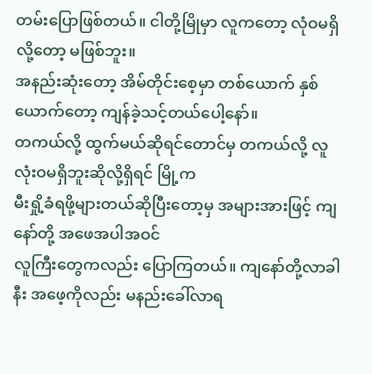တမ်းပြောဖြစ်တယ်။ ငါတို့မြိုမှာ လူကတော့ လုံဝမရှိလို့တော့ မဖြစ်ဘူး။
အနည်းဆုံးတော့ အိမ်တိုင်းစေ့မှာ တစ်ယောက် နှစ်ယောက်တော့ ကျန်ခဲ့သင့်တယ်ပေါ့နော်။
တကယ်လို့ ထွက်မယ်ဆိုရင်တောင်မှ တကယ်လို့ လူလုံးဝမရှိဘူးဆိုလို့ရှိရင် မြို့က
မီးရှို့ခံရဖို့များတယ်ဆိုပြီးတော့မှ အများအားဖြင့် ကျနော်တို့ အဖေအပါအဝင်
လူကြီးတွေကလည်း ပြောကြတယ်။ ကျနော်တို့လာခါနီး အဖေ့ကိုလည်း မနည်းခေါ်လာရ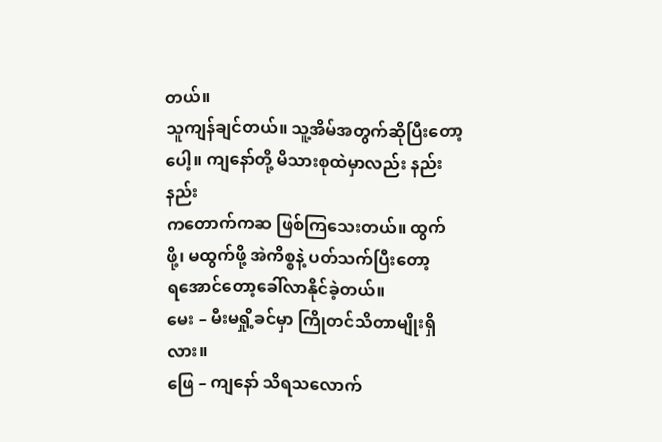တယ်။
သူကျန်ချင်တယ်။ သူ့အိမ်အတွက်ဆိုပြီးတော့ပေါ့။ ကျနော်တို့ မိသားစုထဲမှာလည်း နည်းနည်း
ကတောက်ကဆ ဖြစ်ကြသေးတယ်။ ထွက်ဖို့၊ မထွက်ဖို့ အဲကိစ္စနဲ့ ပတ်သက်ပြီးတော့
ရအောင်တော့ခေါ်လာနိုင်ခဲ့တယ်။
မေး – မီးမရှို့ခင်မှာ ကြိုတင်သိတာမျိုးရှိလား။
ဖြေ – ကျနော် သိရသလောက်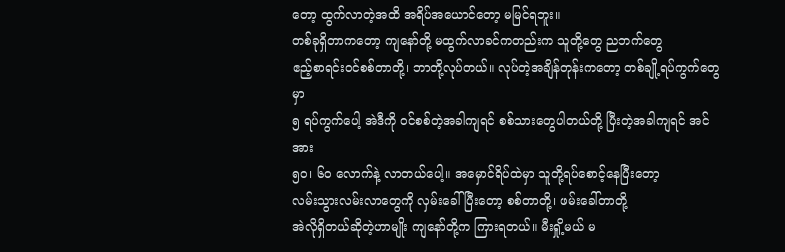တော့ ထွက်လာတဲ့အထိ အရိပ်အယောင်တော့ မမြင်ရဘူး။
တစ်ခုရှိတာကတော့ ကျနော်တို့ မထွက်လာခင်ကတည်းက သူတို့တွေ ညဘက်တွေ
ဧည့်စာရင်းဝင်စစ်တာတို့၊ ဘာတို့လုပ်တယ်။ လုပ်တဲ့အချိန်တုန်းကတော့ တစ်ချို့ရပ်ကွက်တွေမှာ
၅ ရပ်ကွက်ပေါ့ အဲဒီကို ဝင်စစ်တဲ့အခါကျရင် စစ်သားတွေပါတယ်တို့ ပြီးတဲ့အခါကျရင် အင်အား
၅၀၊ ၆၀ လောက်နဲ့ လာတယ်ပေါ့။ အမှောင်ရိပ်ထဲမှာ သူတို့ရပ်စောင့်နေပြီးတော့
လမ်းသွားလမ်းလာတွေကို လှမ်းခေါ်ပြီးတော့ စစ်တာတို့၊ ဖမ်းခေါ်တာတို့
အဲလိုရှိတယ်ဆိုတဲ့ဟာမျိုး ကျနော်တို့က ကြားရတယ်။ မီးရှို့မယ် မ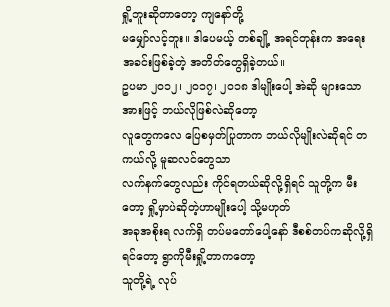ရှို့ဘူးဆိုတာတော့ ကျနော်တို့
မမျှော်လင့်ဘူး။ ဒါပေမယ့် တစ်ချို့ အရင်တုန်းက အရေးအခင်းဖြစ်ခဲ့တဲ့ အတိတ်တွေရှိခဲ့တယ်။
ဥပမာ ၂၀၁၂၊ ၂၀၁၇၊ ၂၀၁၈ ဒါမျိုးပေါ့ အဲဆို များသောအားဖြင့် ဘယ်လိုဖြစ်လဲဆိုတော့
လူတွေကလေ ပြေစမှတ်ပြုတာက ဘယ်လိုမျိုးလဲဆိုရင် တကယ်လို့ မူဆလင်တွေသာ
လက်နက်တွေလည်း ကိုင်ရတယ်ဆိုလို့ရှိရင် သူတို့က မီးတော့ ရှို့မှာပဲဆိုတဲ့ဟာမျိုးပေါ့ သို့မဟုတ်
အခုအစိုးရ လက်ရှိ တပ်မတော်ပေါ့နော် ဒီစစ်တပ်ကဆိုလို့ရှိရင်တော့ ရွာကိုမီးရှို့တာကတော့
သူတို့ရဲ့ လုပ်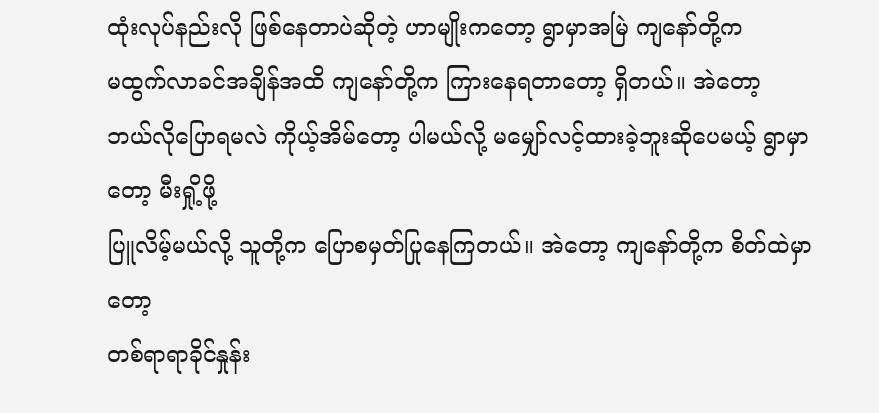ထုံးလုပ်နည်းလို ဖြစ်နေတာပဲဆိုတဲ့ ဟာမျိုးကတော့ ရွာမှာအမြဲ ကျနော်တို့က
မထွက်လာခင်အချိန်အထိ ကျနော်တို့က ကြားနေရတာတော့ ရှိတယ်။ အဲတော့
ဘယ်လိုပြောရမလဲ ကိုယ့်အိမ်တော့ ပါမယ်လို့ မမျှော်လင့်ထားခဲ့ဘူးဆိုပေမယ့် ရွာမှာတော့ မီးရှို့ဖို့
ပြူလိမ့်မယ်လို့ သူတို့က ပြောစမှတ်ပြုနေကြတယ်။ အဲတော့ ကျနော်တို့က စိတ်ထဲမှာတော့
တစ်ရာရာခိုင်နှုန်း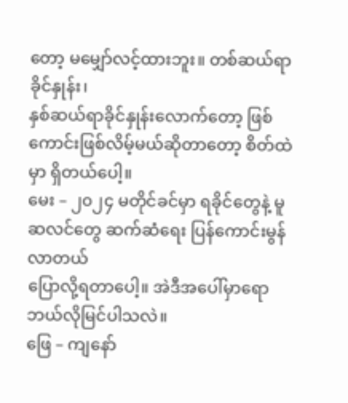တော့ မမျှော်လင့်ထားဘူး။ တစ်ဆယ်ရာခိုင်နှုန်း၊
နှစ်ဆယ်ရာခိုင်နှုန်းလောက်တော့ ဖြစ်ကောင်းဖြစ်လိမ့်မယ်ဆိုတာတော့ စိတ်ထဲမှာ ရှိတယ်ပေါ့။
မေး – ၂၀၂၄ မတိုင်ခင်မှာ ရခိုင်တွေနဲ့ မူဆလင်တွေ ဆက်ဆံရေး ပြန်ကောင်းမွန်လာတယ်
ပြောလို့ရတာပေါ့။ အဲဒီအပေါ်မှာရော ဘယ်လိုမြင်ပါသလဲ။
ဖြေ – ကျနော်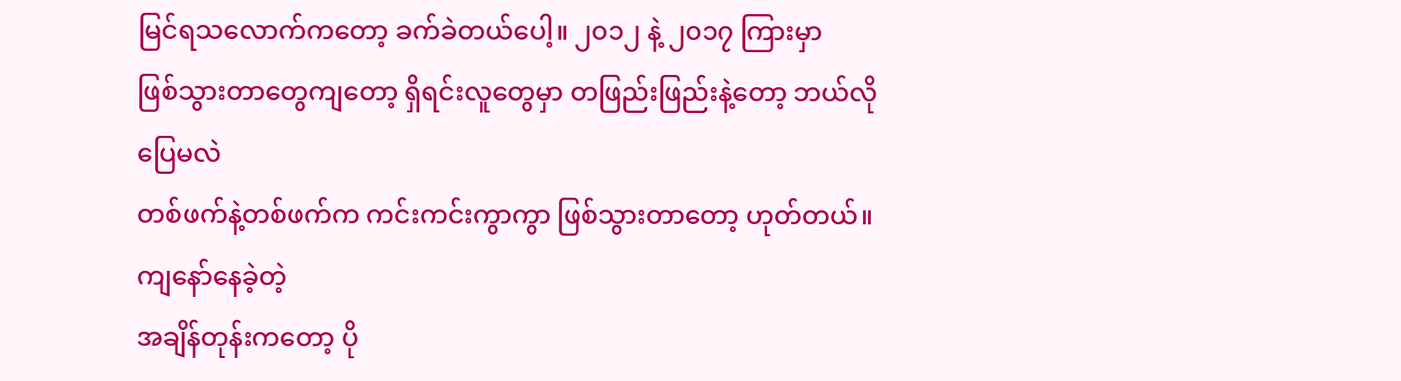မြင်ရသလောက်ကတော့ ခက်ခဲတယ်ပေါ့။ ၂၀၁၂ နဲ့ ၂၀၁၇ ကြားမှာ
ဖြစ်သွားတာတွေကျတော့ ရှိရင်းလူတွေမှာ တဖြည်းဖြည်းနဲ့တော့ ဘယ်လိုပြေမလဲ
တစ်ဖက်နဲ့တစ်ဖက်က ကင်းကင်းကွာကွာ ဖြစ်သွားတာတော့ ဟုတ်တယ်။ ကျနော်နေခဲ့တဲ့
အချိန်တုန်းကတော့ ပို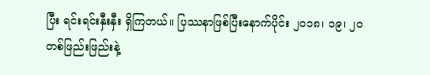ပြီး ရင်းရင်းနှီးနှီး ရှိကြတယ်။ ပြဿနာဖြစ်ပြီးနောက်ပိုင်း ၂၀၁၈၊ ၁၉၊ ၂၀
တစ်ဖြည်းဖြည်းနဲ့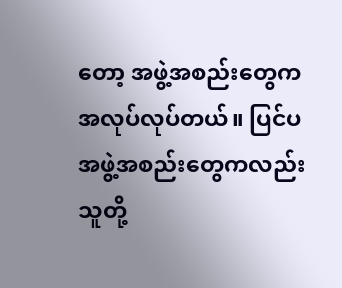တော့ အဖွဲ့အစည်းတွေက အလုပ်လုပ်တယ်။ ပြင်ပအဖွဲ့အစည်းတွေကလည်း
သူတို့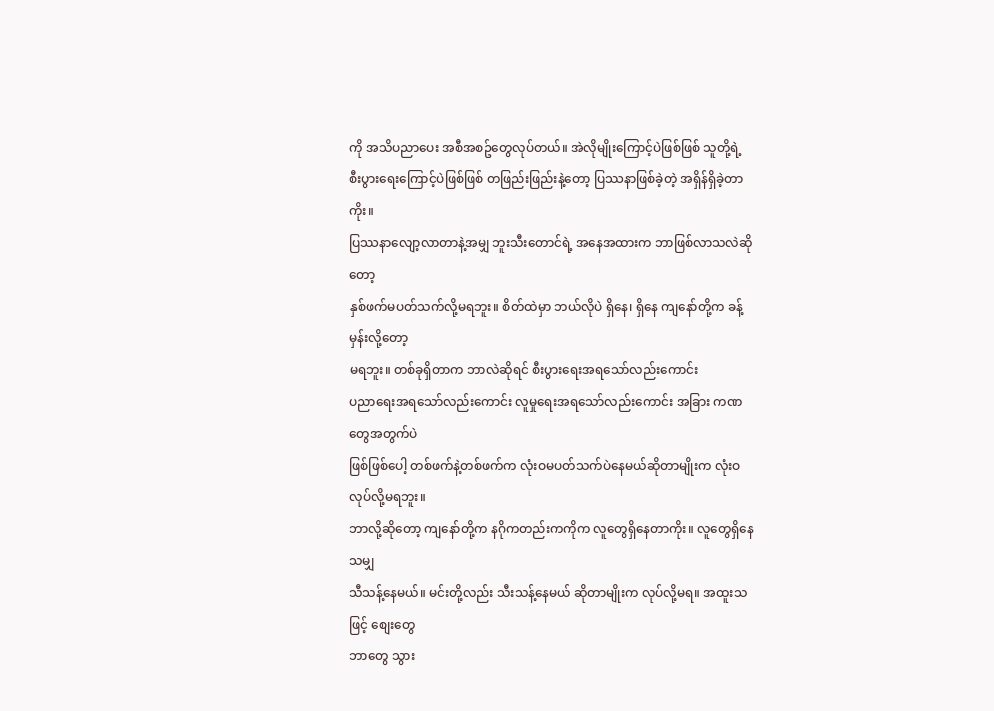ကို အသိပညာပေး အစီအစဥ်တွေလုပ်တယ်။ အဲလိုမျိုးကြောင့်ပဲဖြစ်ဖြစ် သူတို့ရဲ့
စီးပွားရေးကြောင့်ပဲဖြစ်ဖြစ် တဖြည်းဖြည်းနဲ့တော့ ပြဿနာဖြစ်ခဲ့တဲ့ အရှိန်ရှိခဲ့တာကိုး။
ပြဿနာလျော့လာတာနဲ့အမျှ ဘူးသီးတောင်ရဲ့ အနေအထားက ဘာဖြစ်လာသလဲဆိုတော့
နှစ်ဖက်မပတ်သက်လို့မရဘူး။ စိတ်ထဲမှာ ဘယ်လိုပဲ ရှိနေ၊ ရှိနေ ကျနော်တို့က ခန့်မှန်းလို့တော့
မရဘူး။ တစ်ခုရှိတာက ဘာလဲဆိုရင် စီးပွားရေးအရသော်လည်းကောင်း
ပညာရေးအရသော်လည်းကောင်း လူမှုရေးအရသော်လည်းကောင်း အခြား ကဏတွေအတွက်ပဲ
ဖြစ်ဖြစ်ပေါ့ တစ်ဖက်နဲ့တစ်ဖက်က လုံးဝမပတ်သက်ပဲနေမယ်ဆိုတာမျိုးက လုံးဝလုပ်လို့မရဘူး။
ဘာလို့ဆိုတော့ ကျနော်တို့က နဂိုကတည်းကကိုက လူတွေရှိနေတာကိုး။ လူတွေရှိနေသမျှ
သီသန့်နေမယ်။ မင်းတို့လည်း သီးသန့်နေမယ် ဆိုတာမျိုးက လုပ်လို့မရ။ အထူးသဖြင့် စျေးတွေ
ဘာတွေ သွား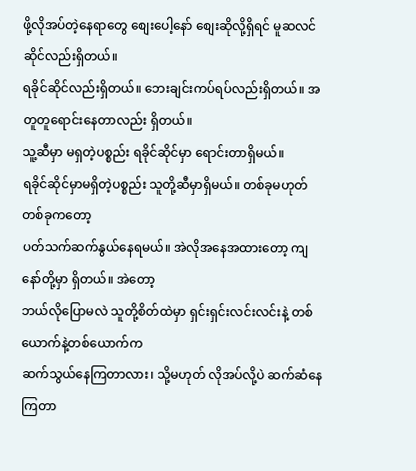ဖို့လိုအပ်တဲ့နေရာတွေ စျေးပေါ့နော် စျေးဆိုလို့ရှိရင် မူဆလင်ဆိုင်လည်းရှိတယ်။
ရခိုင်ဆိုင်လည်းရှိတယ်။ ဘေးချင်းကပ်ရပ်လည်းရှိတယ်။ အတူတူရောင်းနေတာလည်း ရှိတယ်။
သူ့ဆီမှာ မရှတဲ့ပစ္စည်း ရခိုင်ဆိုင်မှာ ရောင်းတာရှိမယ်။
ရခိုင်ဆိုင်မှာမရှိတဲ့ပစ္စည်း သူတို့ဆီမှာရှိမယ်။ တစ်ခုမဟုတ် တစ်ခုကတော့
ပတ်သက်ဆက်နွယ်နေရမယ်။ အဲလိုအနေအထားတော့ ကျနော်တို့မှာ ရှိတယ်။ အဲတော့
ဘယ်လိုပြောမလဲ သူတို့စိတ်ထဲမှာ ရှင်းရှင်းလင်းလင်းနဲ့ တစ်ယောက်နဲ့တစ်ယောက်က
ဆက်သွယ်နေကြတာလား၊ သို့မဟုတ် လိုအပ်လို့ပဲ ဆက်ဆံနေကြတာ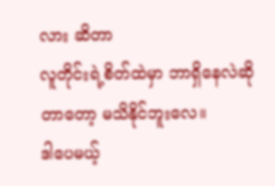လား ဆိတာ
လူတိုင်းရဲ့စိတ်ထဲမှာ ဘာရှိနေလဲဆိုတာတော့ မသိနိုင်ဘူးလေ။
ဒါပေမယ့်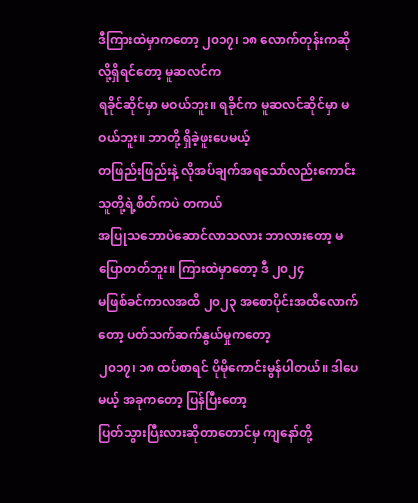ဒီကြားထဲမှာကတော့ ၂၀၁၇၊ ၁၈ လောက်တုန်းကဆိုလို့ရှိရင်တော့ မူဆလင်က
ရခိုင်ဆိုင်မှာ မဝယ်ဘူး။ ရခိုင်က မူဆလင်ဆိုင်မှာ မဝယ်ဘူး။ ဘာတို့ ရှိခဲ့ဖူးပေမယ့်
တဖြည်းဖြည်းနဲ့ လိုအပ်ချက်အရသော်လည်းကောင်း သူတို့ရဲ့စိတ်ကပဲ တကယ်
အပြုသဘောပဲဆောင်လာသလား ဘာလားတော့ မပြောတတ်ဘူး။ ကြားထဲမှာတော့ ဒီ ၂၀၂၄
မဖြစ်ခင်ကာလအထိ ၂၀၂၃ အစောပိုင်းအထိလောက်တော့ ပတ်သက်ဆက်နွယ်မှုကတော့
၂၀၁၇၊ ၁၈ ထပ်စာရင် ပိုမိုကောင်းမွန်ပါတယ်။ ဒါပေမယ့် အခုကတော့ ပြန်ပြီးတော့
ပြတ်သွားပြီးလားဆိုတာတောင်မှ ကျနော်တို့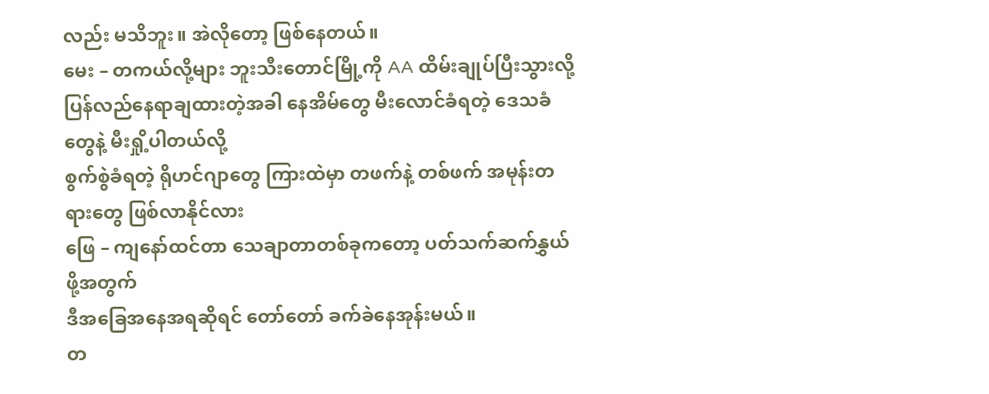လည်း မသိဘူး။ အဲလိုတော့ ဖြစ်နေတယ်။
မေး – တကယ်လို့များ ဘူးသီးတောင်မြို့ကို AA ထိမ်းချုပ်ပြီးသွားလို့
ပြန်လည်နေရာချထားတဲ့အခါ နေအိမ်တွေ မီးလောင်ခံရတဲ့ ဒေသခံတွေနဲ့ မီးရှို့ပါတယ်လို့
စွက်စွဲခံရတဲ့ ရိုဟင်ဂျာတွေ ကြားထဲမှာ တဖက်နဲ့ တစ်ဖက် အမုန်းတရားတွေ ဖြစ်လာနိုင်လား
ဖြေ – ကျနော်ထင်တာ သေချာတာတစ်ခုကတော့ ပတ်သက်ဆက်နွှယ်ဖို့အတွက်
ဒီအခြေအနေအရဆိုရင် တော်တော် ခက်ခဲနေအုန်းမယ်။
တ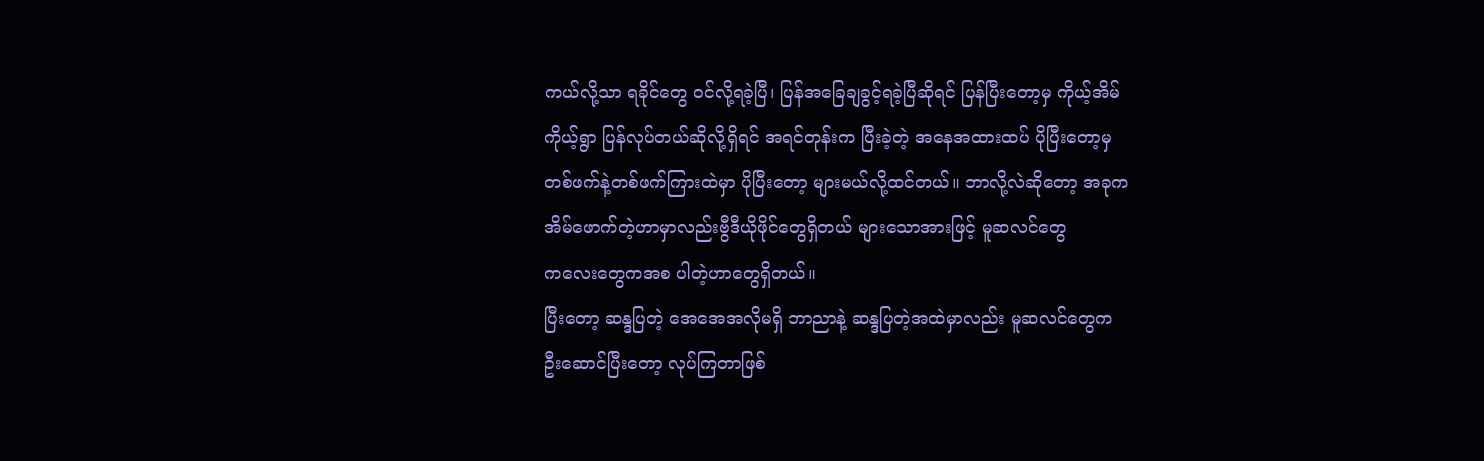ကယ်လို့သာ ရခိုင်တွေ ဝင်လို့ရခဲ့ပြီ၊ ပြန်အခြေချခွင့်ရခဲ့ပြီဆိုရင် ပြန်ပြီးတော့မှ ကိုယ့်အိမ်
ကိုယ့်ရွာ ပြန်လုပ်တယ်ဆိုလို့ရှိရင် အရင်တုန်းက ပြီးခဲ့တဲ့ အနေအထားထပ် ပိုပြီးတော့မှ
တစ်ဖက်နဲ့တစ်ဖက်ကြားထဲမှာ ပိုပြီးတော့ များမယ်လို့ထင်တယ်။ ဘာလို့လဲဆိုတော့ အခုက
အိမ်ဖောက်တဲ့ဟာမှာလည်းဗွီဒီယိုဖိုင်တွေရှိတယ် များသောအားဖြင့် မူဆလင်တွေ
ကလေးတွေကအစ ပါတဲ့ဟာတွေရှိတယ်။
ပြီးတော့ ဆန္ဒပြတဲ့ အေအေအလိုမရှိ ဘာညာနဲ့ ဆန္ဒပြတဲ့အထဲမှာလည်း မူဆလင်တွေက
ဦးဆောင်ပြီးတော့ လုပ်ကြတာဖြစ်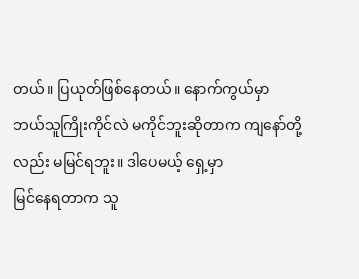တယ်။ ပြယုတ်ဖြစ်နေတယ်။ နောက်ကွယ်မှာ
ဘယ်သူကြိုးကိုင်လဲ မကိုင်ဘူးဆိုတာက ကျနော်တို့လည်း မမြင်ရဘူး။ ဒါပေမယ့် ရှေ့မှာ
မြင်နေရတာက သူ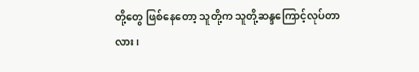တို့တွေ ဖြစ်နေတော့ သူတို့က သူတို့ဆန္ဒကြောင့်လုပ်တာလား၊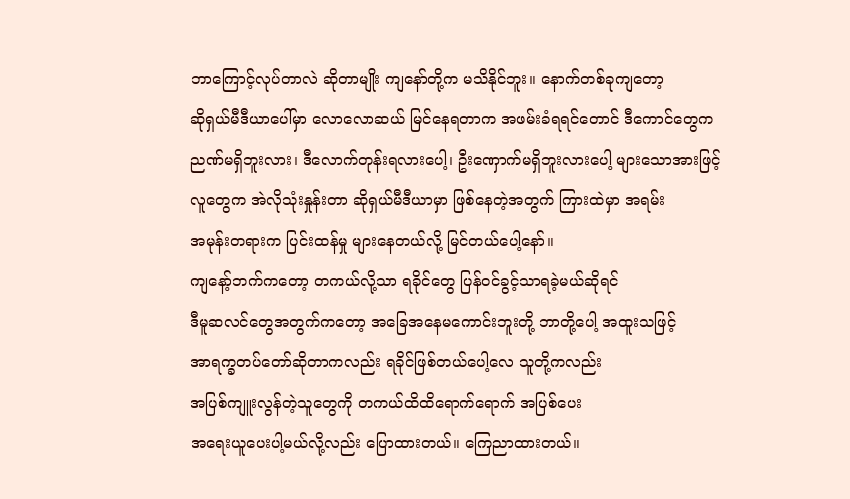ဘာကြောင့်လုပ်တာလဲ ဆိုတာမျိုး ကျနော်တို့က မသိနိုင်ဘူး။ နောက်တစ်ခုကျတော့
ဆိုရှယ်မီဒီယာပေါ်မှာ လောလောဆယ် မြင်နေရတာက အဖမ်းခံရရင်တောင် ဒီကောင်တွေက
ညဏ်မရှိဘူးလား၊ ဒီလောက်တုန်းရလားပေါ့၊ ဦးဏှောက်မရှိဘူးလားပေါ့ များသောအားဖြင့်
လူတွေက အဲလိုသုံးနှုန်းတာ ဆိုရှယ်မီဒီယာမှာ ဖြစ်နေတဲ့အတွက် ကြားထဲမှာ အရမ်း
အမုန်းတရားက ပြင်းထန်မှု များနေတယ်လို့ မြင်တယ်ပေါ့နော်။
ကျနော့်ဘက်ကတော့ တကယ်လို့သာ ရခိုင်တွေ ပြန်ဝင်ခွင့်သာရခဲ့မယ်ဆိုရင်
ဒီမူဆလင်တွေအတွက်ကတော့ အခြေအနေမကောင်းဘူးတို့ ဘာတို့ပေါ့ အထူးသဖြင့်
အာရက္ခတပ်တော်ဆိုတာကလည်း ရခိုင်ဖြစ်တယ်ပေါ့လေ သူတို့ကလည်း
အပြစ်ကျူးလွန်တဲ့သူတွေကို တကယ်ထိထိရောက်ရောက် အပြစ်ပေး
အရေးယူပေးပါ့မယ်လို့လည်း ပြောထားတယ်။ ကြေညာထားတယ်။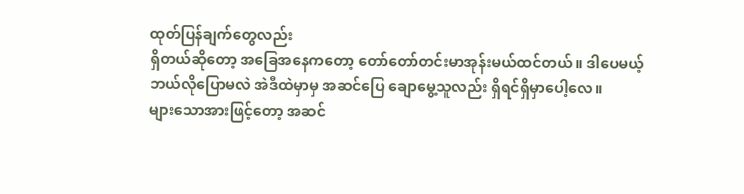ထုတ်ပြန်ချက်တွေလည်း
ရှိတယ်ဆိုတော့ အခြေအနေကတော့ တော်တော်တင်းမာအုန်းမယ်ထင်တယ်။ ဒါပေမယ့်
ဘယ်လိုပြောမလဲ အဲဒီထဲမှာမှ အဆင်ပြေ ချောမွေ့သူလည်း ရှိရင်ရှိမှာပေါ့လေ။
များသောအားဖြင့်တော့ အဆင်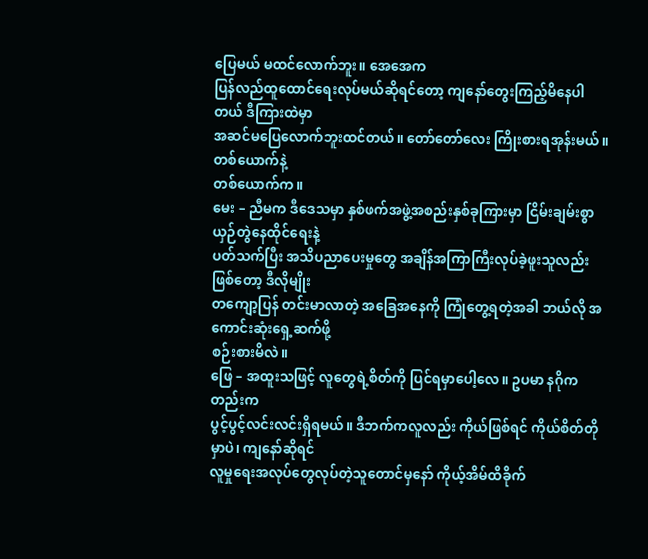ပြေမယ် မထင်လောက်ဘူး။ အေအေက
ပြန်လည်ထူထောင်ရေးလုပ်မယ်ဆိုရင်တော့ ကျနော်တွေးကြည့်မိနေပါတယ် ဒီကြားထဲမှာ
အဆင်မပြေလောက်ဘူးထင်တယ်။ တော်တော်လေး ကြိုးစားရအုန်းမယ်။ တစ်ယောက်နဲ့
တစ်ယောက်က။
မေး – ညီမက ဒီဒေသမှာ နှစ်ဖက်အဖွဲ့အစည်းနှစ်ခုကြားမှာ ငြိမ်းချမ်းစွာယှဉ်တွဲနေထိုင်ရေးနဲ့
ပတ်သက်ပြီး အသိပညာပေးမှုတွေ အချိန်အကြာကြီးလုပ်ခဲ့ဖူးသူလည်းဖြစ်တော့ ဒီလိုမျိုး
တကျော့ပြန် တင်းမာလာတဲ့ အခြေအနေကို ကြုံတွေ့ရတဲ့အခါ ဘယ်လို အကောင်းဆုံးရှေ့ဆက်ဖို့
စဉ်းစားမိလဲ။
ဖြေ – အထူးသဖြင့် လူတွေရဲ့စိတ်ကို ပြင်ရမှာပေါ့လေ။ ဥပမာ နဂိုကတည်းက
ပွင့်ပွင့်လင်းလင်းရှိရမယ်။ ဒီဘက်ကလူလည်း ကိုယ်ဖြစ်ရင် ကိုယ်စိတ်တိုမှာပဲ၊ ကျနော်ဆိုရင်
လူမှုရေးအလုပ်တွေလုပ်တဲ့သူတောင်မှနော် ကိုယ့်အိမ်ထိခိုက်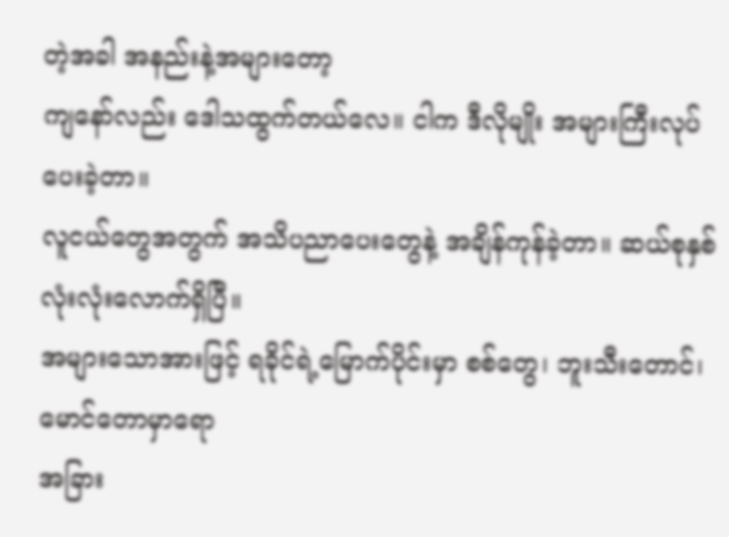တဲ့အခါ အနည်းနဲ့အများတော့
ကျနော်လည်း ဒေါသထွက်တယ်လေ။ ငါက ဒီလိုမျိုး အများကြီးလုပ်ပေးခဲ့တာ။
လူငယ်တွေအတွက် အသိပညာပေးတွေနဲ့ အချိန်ကုန်ခဲ့တာ။ ဆယ်စုနှစ်လုံးလုံးလောက်ရှိပြီ။
အများသောအားဖြင့် ရခိုင်ရဲ့မြောက်ပိုင်းမှာ စစ်တွေ၊ ဘူးသီးတောင်၊ မောင်တောမှာရော
အခြား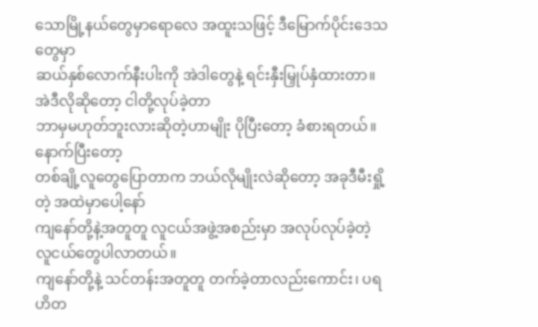သောမြို့နယ်တွေမှာရောလေ အထူးသဖြင့် ဒီမြောက်ပိုင်းဒေသတွေမှာ
ဆယ်နှစ်လောက်နီးပါးကို အဲဒါတွေနဲ့ ရင်းနှီးမြှုပ်နှံထားတာ။ အဲဒီလိုဆိုတော့ ငါတို့လုပ်ခဲ့တာ
ဘာမှမဟုတ်ဘူးလားဆိုတဲ့ဟာမျိုး ပိုပြီးတော့ ခံစားရတယ်။ နောက်ပြီးတော့
တစ်ချို့လူတွေပြောတာက ဘယ်လိုမျိုးလဲဆိုတော့ အခုဒီမီးရှို့တဲ့ အထဲမှာပေါ့နော်
ကျနော်တို့နဲ့အတူတူ လူငယ်အဖွဲ့အစည်းမှာ အလုပ်လုပ်ခဲ့တဲ့ လူငယ်တွေပါလာတယ်။
ကျနော်တို့နဲ့ သင်တန်းအတူတူ တက်ခဲ့တာလည်းကောင်း၊ ပရဟိတ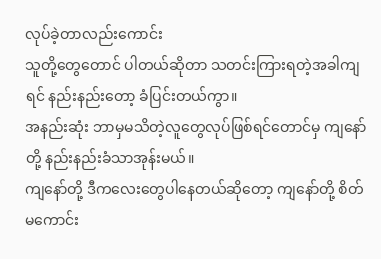လုပ်ခဲ့တာလည်းကောင်း
သူတို့တွေတောင် ပါတယ်ဆိုတာ သတင်းကြားရတဲ့အခါကျရင် နည်းနည်းတော့ ခံပြင်းတယ်ကွာ။
အနည်းဆုံး ဘာမှမသိတဲ့လူတွေလုပ်ဖြစ်ရင်တောင်မှ ကျနော်တို့ နည်းနည်းခံသာအုန်းမယ်။
ကျနော်တို့ ဒီကလေးတွေပါနေတယ်ဆိုတော့ ကျနော်တို့ စိတ်မကောင်း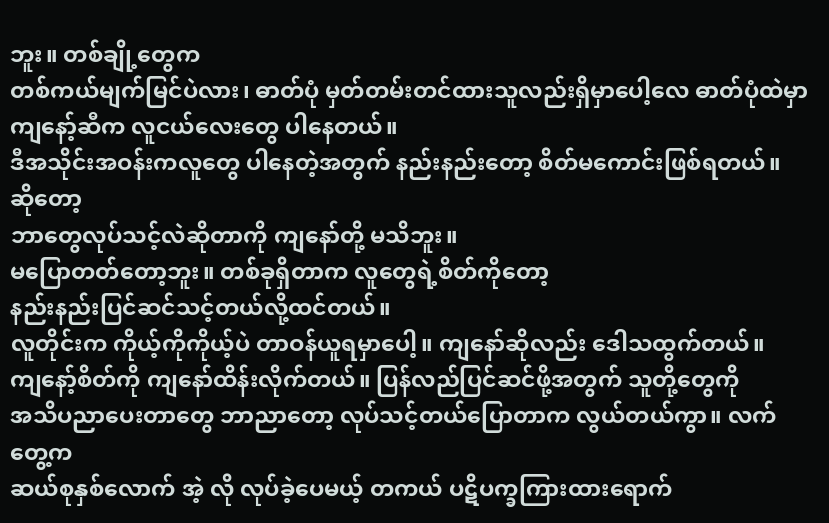ဘူး။ တစ်ချို့တွေက
တစ်ကယ်မျက်မြင်ပဲလား၊ ဓာတ်ပုံ မှတ်တမ်းတင်ထားသူလည်းရှိမှာပေါ့လေ ဓာတ်ပုံထဲမှာ
ကျနော့်ဆီက လူငယ်လေးတွေ ပါနေတယ်။
ဒီအသိုင်းအဝန်းကလူတွေ ပါနေတဲ့အတွက် နည်းနည်းတော့ စိတ်မကောင်းဖြစ်ရတယ်။ ဆိုတော့
ဘာတွေလုပ်သင့်လဲဆိုတာကို ကျနော်တို့ မသိဘူး။
မပြောတတ်တော့ဘူး။ တစ်ခုရှိတာက လူတွေရဲ့စိတ်ကိုတော့
နည်းနည်းပြင်ဆင်သင့်တယ်လို့ထင်တယ်။
လူတိုင်းက ကိုယ့်ကိုကိုယ့်ပဲ တာဝန်ယူရမှာပေါ့။ ကျနော်ဆိုလည်း ဒေါသထွက်တယ်။
ကျနော့်စိတ်ကို ကျနော်ထိန်းလိုက်တယ်။ ပြန်လည်ပြင်ဆင်ဖို့အတွက် သူတို့တွေကို
အသိပညာပေးတာတွေ ဘာညာတော့ လုပ်သင့်တယ်ပြောတာက လွယ်တယ်ကွာ။ လက်တွေ့က
ဆယ်စုနှစ်လောက် အဲ့ လို လုပ်ခဲ့ပေမယ့် တကယ် ပဋိပက္ခကြားထားရောက်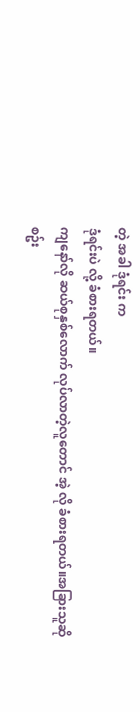တဲ့ အခါ ဒုံရင်း က
ဒုံရင်းပဲ လို့ ခံစားရတယ်။
ကျနော်လို ဆယ်စုနှစ်လောက် လုပ်လာတဲ့လူတောင် အဲ့ လို ခံစားရတယ်။အခြားသူဆို
စဥ်း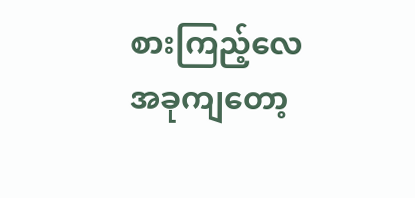စားကြည့်လေ အခုကျတော့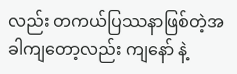လည်း တကယ်ပြဿနာဖြစ်တဲ့အခါကျတော့လည်း ကျနော် နဲ့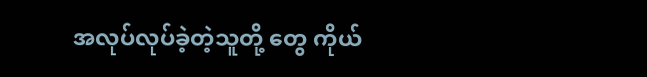အလုပ်လုပ်ခဲ့တဲ့သူတို့ တွေ ကိုယ်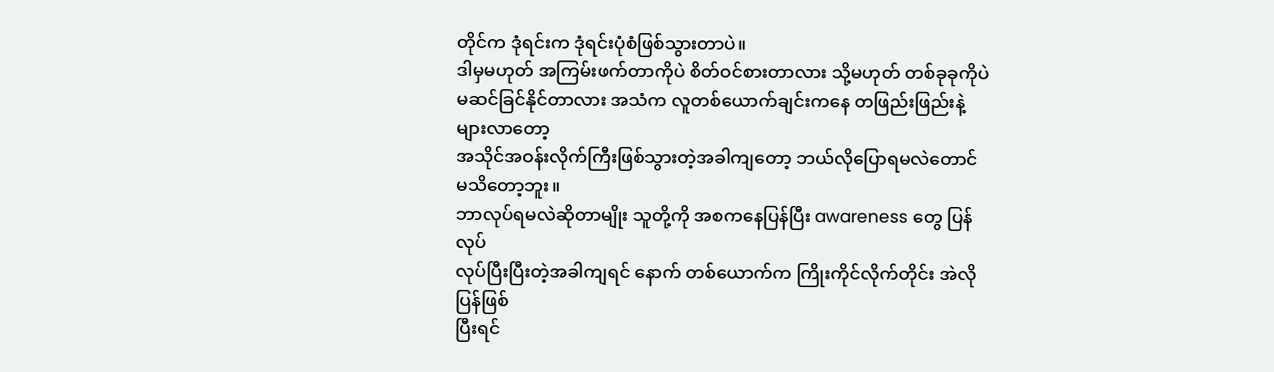တိုင်က ဒုံရင်းက ဒုံရင်းပုံစံဖြစ်သွားတာပဲ။
ဒါမှမဟုတ် အကြမ်းဖက်တာကိုပဲ စိတ်ဝင်စားတာလား သို့မဟုတ် တစ်ခုခုကိုပဲ
မဆင်ခြင်နိုင်တာလား အသံက လူတစ်ယောက်ချင်းကနေ တဖြည်းဖြည်းနဲ့ များလာတော့
အသိုင်အဝန်းလိုက်ကြီးဖြစ်သွားတဲ့အခါကျတော့ ဘယ်လိုပြောရမလဲတောင် မသိတော့ဘူး။
ဘာလုပ်ရမလဲဆိုတာမျိုး သူတို့ကို အစကနေပြန်ပြီး awareness တွေ ပြန်လုပ်
လုပ်ပြီးပြီးတဲ့အခါကျရင် နောက် တစ်ယောက်က ကြိုးကိုင်လိုက်တိုင်း အဲလို ပြန်ဖြစ်
ပြီးရင်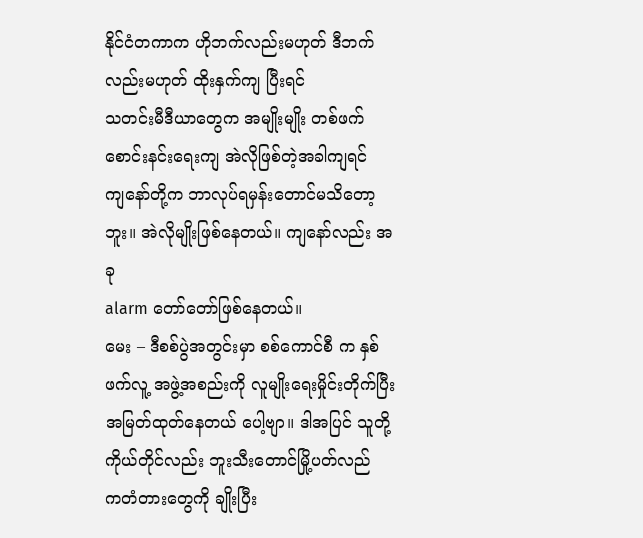နိုင်ငံတကာက ဟိုဘက်လည်းမဟုတ် ဒီဘက်လည်းမဟုတ် ထိုးနှက်ကျ ပြီးရင်
သတင်းမီဒီယာတွေက အမျိုးမျိုး တစ်ဖက်စောင်းနင်းရေးကျ အဲလိုဖြစ်တဲ့အခါကျရင်
ကျနော်တို့က ဘာလုပ်ရမှန်းတောင်မသိတော့ဘူး။ အဲလိုမျိုးဖြစ်နေတယ်။ ကျနော်လည်း အခု
alarm တော်တော်ဖြစ်နေတယ်။
မေး – ဒီစစ်ပွဲအတွင်းမှာ စစ်ကောင်စီ က နှစ်ဖက်လူ့ အဖွဲ့အစည်းကို လူမျိုးရေးမှိုင်းတိုက်ပြီး
အမြတ်ထုတ်နေတယ် ပေါ့ဗျာ။ ဒါအပြင် သူတို့ ကိုယ်တိုင်လည်း ဘူးသီးတောင်မြို့ပတ်လည်
ကတံတားတွေကို ချိုးပြီး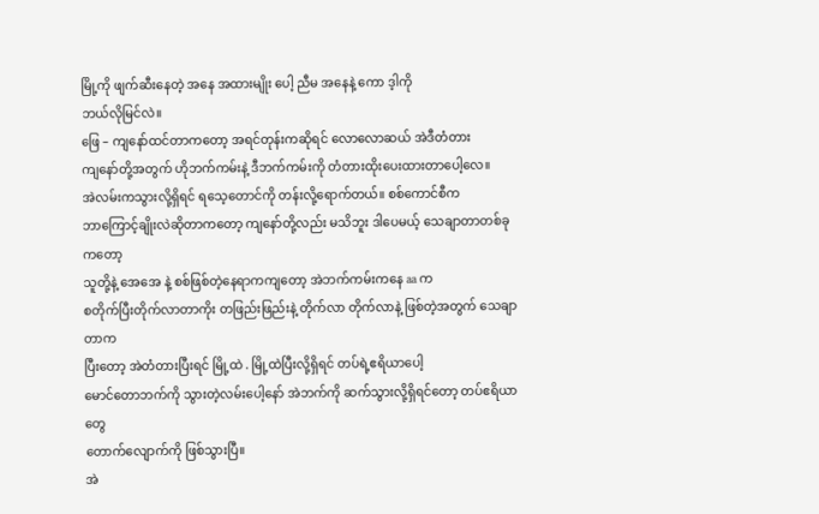မြို့ကို ဖျက်ဆီးနေတဲ့ အနေ အထားမျိုး ပေါ့ ညီမ အနေနဲ့ ကော ဒ့ါကို
ဘယ်လိုမြင်လဲ။
ဖြေ – ကျနော်ထင်တာကတော့ အရင်တုန်းကဆိုရင် လောလောဆယ် အဲဒီတံတား
ကျနော်တို့အတွက် ဟိုဘက်ကမ်းနဲ့ ဒီဘက်ကမ်းကို တံတားထိုးပေးထားတာပေါ့လေ။
အဲလမ်းကသွားလို့ရှိရင် ရသေ့တောင်ကို တန်းလို့ရောက်တယ်။ စစ်ကောင်စီက
ဘာကြောင့်ချိုးလဲဆိုတာကတော့ ကျနော်တို့လည်း မသိဘူး ဒါပေမယ့် သေချာတာတစ်ခုကတော့
သူတို့နဲ့ အေအေ နဲ့ စစ်ဖြစ်တဲ့နေရာကကျတော့ အဲဘက်ကမ်းကနေ aa က
စတိုက်ပြီးတိုက်လာတာကိုး တဖြည်းဖြည်းနဲ့ တိုက်လာ တိုက်လာနဲ့ ဖြစ်တဲ့အတွက် သေချာတာက
ပြီးတော့ အဲတံတားပြီးရင် မြို့ထဲ . မြို့ထဲပြီးလို့ရှိရင် တပ်ရဲ့ဧရိယာပေါ့
မောင်တောဘက်ကို သွားတဲ့လမ်းပေါ့နော် အဲဘက်ကို ဆက်သွားလို့ရှိရင်တော့ တပ်ဧရိယာတွေ
တောက်လျောက်ကို ဖြစ်သွားပြီ။
အဲ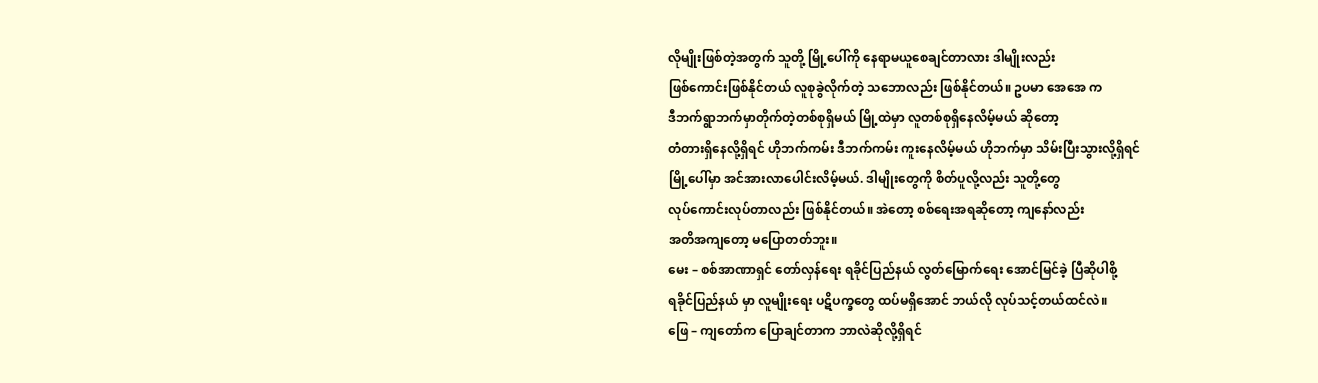လိုမျိုးဖြစ်တဲ့အတွက် သူတို့ မြို့ပေါ်ကို နေရာမယူစေချင်တာလား ဒါမျိုးလည်း
ဖြစ်ကောင်းဖြစ်နိုင်တယ် လူစုခွဲလိုက်တဲ့ သဘောလည်း ဖြစ်နိုင်တယ်။ ဥပမာ အေအေ က
ဒီဘက်ရွာဘက်မှာတိုက်တဲ့တစ်စုရှိမယ် မြို့ထဲမှာ လူတစ်စုရှိနေလိမ့်မယ် ဆိုတော့
တံတားရှိနေလို့ရှိရင် ဟိုဘက်ကမ်း ဒီဘက်ကမ်း ကူးနေလိမ့်မယ် ဟိုဘက်မှာ သိမ်းပြီးသွားလို့ရှိရင်
မြို့ပေါ်မှာ အင်အားလာပေါင်းလိမ့်မယ်. ဒါမျိုးတွေကို စိတ်ပူလို့လည်း သူတို့တွေ
လုပ်ကောင်းလုပ်တာလည်း ဖြစ်နိုင်တယ်။ အဲတော့ စစ်ရေးအရဆိုတော့ ကျနော်လည်း
အတိအကျတော့ မပြောတတ်ဘူး။
မေး – စစ်အာဏာရှင် တော်လှန်ရေး ရခိုင်ပြည်နယ် လွတ်မြောက်ရေး အောင်မြင်ခဲ့ ပြီဆိုပါစို့
ရခိုင်ပြည်နယ် မှာ လူမျိုးရေး ပဋိပက္ခတွေ ထပ်မရှိအောင် ဘယ်လို လုပ်သင့်တယ်ထင်လဲ။
ဖြေ – ကျတော်က ပြောချင်တာက ဘာလဲဆိုလို့ရှိရင်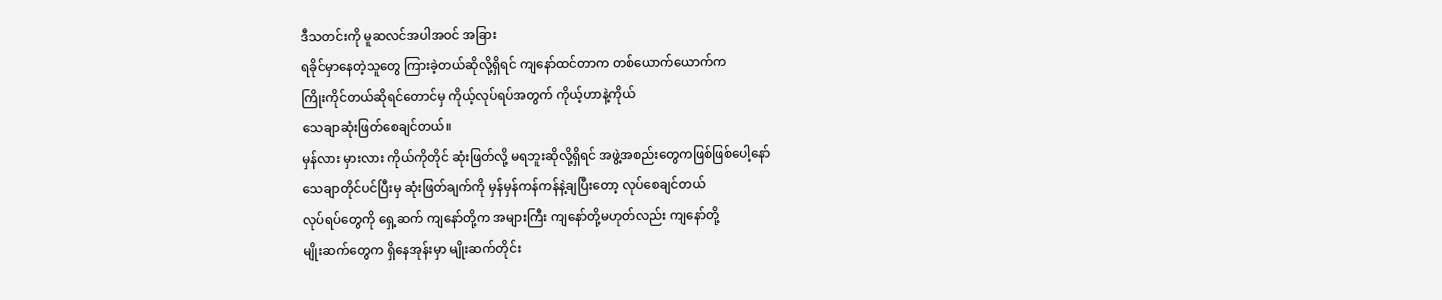ဒီသတင်းကို မူဆလင်အပါအဝင် အခြား
ရခိုင်မှာနေတဲ့သူတွေ ကြားခဲ့တယ်ဆိုလို့ရှိရင် ကျနော်ထင်တာက တစ်ယောက်ယောက်က
ကြိုးကိုင်တယ်ဆိုရင်တောင်မှ ကိုယ့်လုပ်ရပ်အတွက် ကိုယ့်ဟာနဲ့ကိုယ်
သေချာဆုံးဖြတ်စေချင်တယ်။
မှန်လား မှားလား ကိုယ်ကိုတိုင် ဆုံးဖြတ်လို့ မရဘူးဆိုလို့ရှိရင် အဖွဲ့အစည်းတွေကဖြစ်ဖြစ်ပေါ့နော်
သေချာတိုင်ပင်ပြီးမှ ဆုံးဖြတ်ချက်ကို မှန်မှန်ကန်ကန်နဲ့ချပြီးတော့ လုပ်စေချင်တယ်
လုပ်ရပ်တွေကို ရှေ့ဆက် ကျနော်တို့က အများကြီး ကျနော်တို့မဟုတ်လည်း ကျနော်တို့
မျိုးဆက်တွေက ရှိနေအုန်းမှာ မျိုးဆက်တိုင်း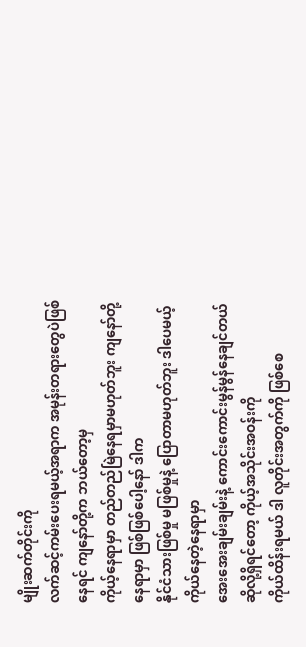မျိုးဆက်တိုင်းကို
လက်ဆင့်ကမ်းပေးရမယ့်အရာက အမုန်းတရားတွေပဲဖြစ်နေရင် ကျနော်တို့က ဘယ်တော့မှ
ကိုယ့်နေရာမှာ တည်တည်မြဲနေရမှာမဟုတ်ဘူး ကျနော်တို့နေရာမှာ ဖြစ်ဖြစ်ပေါ့နော် ဒါက
နိုင်ငံသားဖြစ်မှု မဖြစ်မှုနဲ့ ပြောတာမဟုတ်ဘူး ဒါပေမယ့် ကိုယ်နေတဲ့နေရာမှာ
အေးအေးချမ်းချမ်းနဲ့ ကောင်းကောင်းမွန်မွန်နေချင်တယ်ဆိုလို့ရှိရင်တော့ ကိုယ့်အသိုင်းအဝန်းကို
ကိုယ်ထိန်းရမယ် ဒါ လူတိုင်းအတွက်ကို ဖြစ်စေ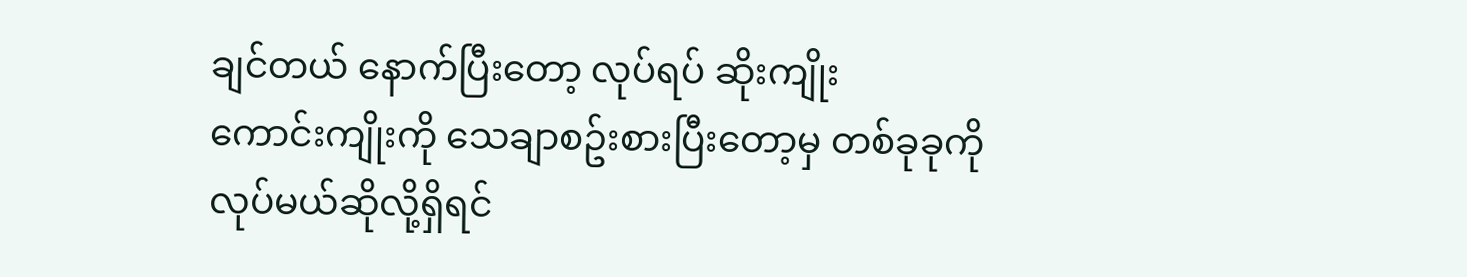ချင်တယ် နောက်ပြီးတော့ လုပ်ရပ် ဆိုးကျိုး
ကောင်းကျိုးကို သေချာစဥ်းစားပြီးတော့မှ တစ်ခုခုကို လုပ်မယ်ဆိုလို့ရှိရင်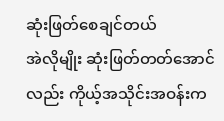ဆုံးဖြတ်စေချင်တယ်
အဲလိုမျိုး ဆုံးဖြတ်တတ်အောင်လည်း ကိုယ့်အသိုင်းအဝန်းက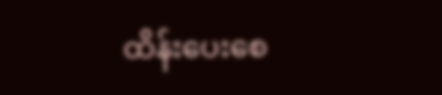ထိန်းပေးစေ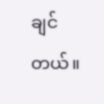ချင်တယ်။